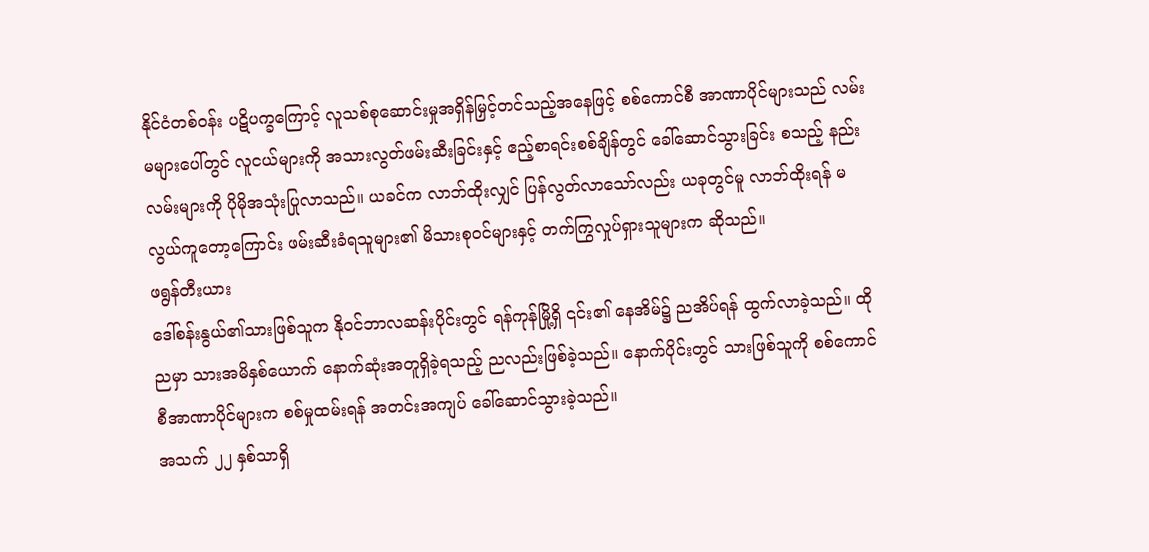နိုင်ငံတစ်ဝန်း ပဋိပက္ခကြောင့် လူသစ်စုဆောင်းမှုအရှိန်မြှင့်တင်သည့်အနေဖြင့် စစ်ကောင်စီ အာဏာပိုင်များသည် လမ်းမများပေါ်တွင် လူငယ်များကို အသားလွတ်ဖမ်းဆီးခြင်းနှင့် ဧည့်စာရင်းစစ်ချိန်တွင် ခေါ်ဆောင်သွားခြင်း စသည့် နည်းလမ်းများကို ပိုမိုအသုံးပြုလာသည်။ ယခင်က လာဘ်ထိုးလျှင် ပြန်လွတ်လာသော်လည်း ယခုတွင်မူ လာဘ်ထိုးရန် မလွယ်ကူတော့ကြောင်း ဖမ်းဆီးခံရသူများ၏ မိသားစုဝင်များနှင့် တက်ကြွလှုပ်ရှားသူများက ဆိုသည်။
ဖရွန်တီးယား
ဒေါ်စန်းနွယ်၏သားဖြစ်သူက နိုဝင်ဘာလဆန်းပိုင်းတွင် ရန်ကုန်မြို့ရှိ ၎င်း၏ နေအိမ်၌ ညအိပ်ရန် ထွက်လာခဲ့သည်။ ထိုညမှာ သားအမိနှစ်ယောက် နောက်ဆုံးအတူရှိခဲ့ရသည့် ညလည်းဖြစ်ခဲ့သည်။ နောက်ပိုင်းတွင် သားဖြစ်သူကို စစ်ကောင်စီအာဏာပိုင်များက စစ်မှုထမ်းရန် အတင်းအကျပ် ခေါ်ဆောင်သွားခဲ့သည်။
အသက် ၂၂ နှစ်သာရှိ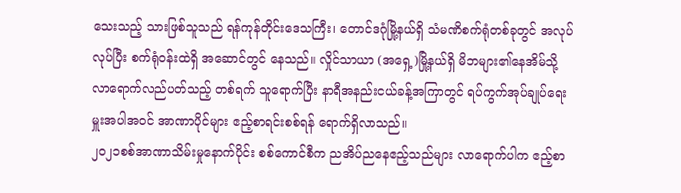သေးသည့် သားဖြစ်သူသည် ရန်ကုန်တိုင်းဒေသကြီး၊ တောင်ဒဂုံမြို့နယ်ရှိ သံမဏိစက်ရုံတစ်ခုတွင် အလုပ်လုပ်ပြီး စက်ရုံဝန်းထဲရှိ အဆောင်တွင် နေသည်။ လှိုင်သာယာ (အရှေ့)မြို့နယ်ရှိ မိဘများ၏နေအိမ်သို့ လာရောက်လည်ပတ်သည့် တစ်ရက် သူရောက်ပြီး နာရီအနည်းငယ်ခန့်အကြာတွင် ရပ်ကွက်အုပ်ချုပ်ရေးမှူးအပါအဝင် အာဏာပိုင်များ ဧည့်စာရင်းစစ်ရန် ရောက်ရှိလာသည်။
၂၀၂၁စစ်အာဏာသိမ်းမှုနောက်ပိုင်း စစ်ကောင်စီက ညအိပ်ညနေဧည့်သည်များ လာရောက်ပါက ဧည့်စာ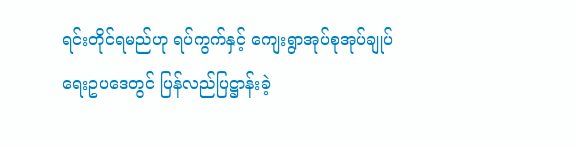ရင်းတိုင်ရမည်ဟု ရပ်ကွက်နှင့် ကျေးရွာအုပ်စုအုပ်ချုပ်ရေးဥပဒေတွင် ပြန်လည်ပြဋ္ဌာန်းခဲ့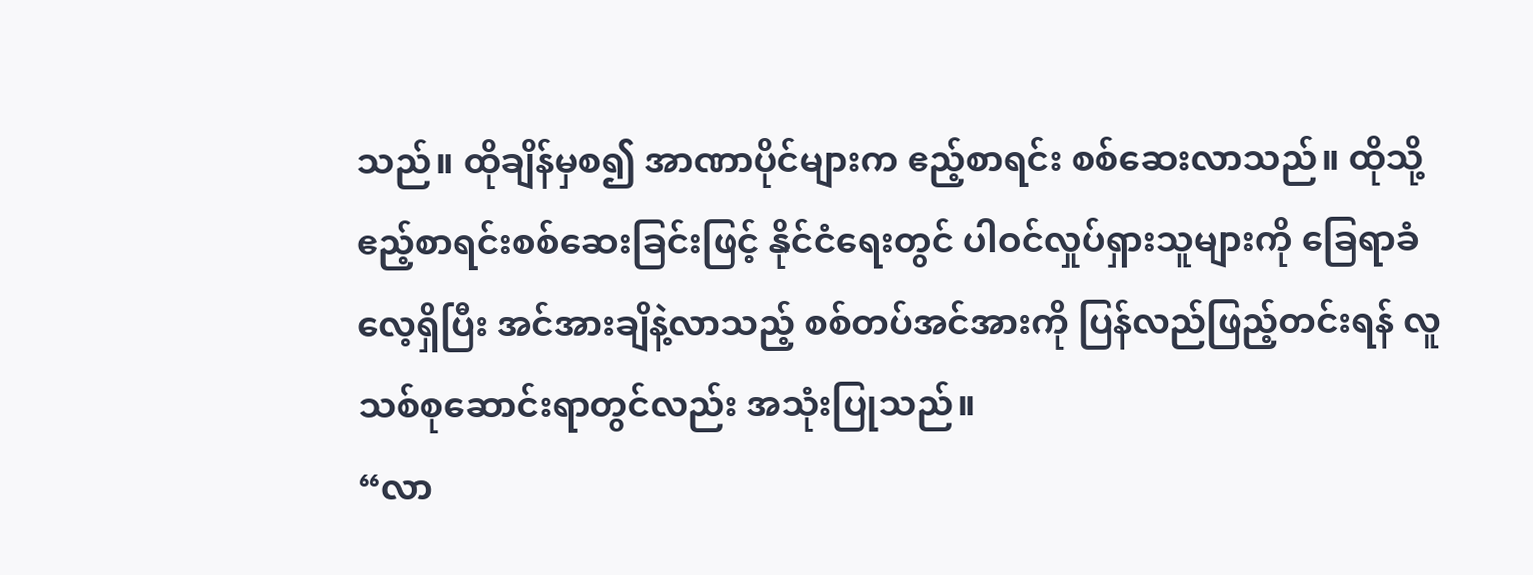သည်။ ထိုချိန်မှစ၍ အာဏာပိုင်များက ဧည့်စာရင်း စစ်ဆေးလာသည်။ ထိုသို့ ဧည့်စာရင်းစစ်ဆေးခြင်းဖြင့် နိုင်ငံရေးတွင် ပါဝင်လှုပ်ရှားသူများကို ခြေရာခံလေ့ရှိပြီး အင်အားချိနဲ့လာသည့် စစ်တပ်အင်အားကို ပြန်လည်ဖြည့်တင်းရန် လူသစ်စုဆောင်းရာတွင်လည်း အသုံးပြုသည်။
“လာ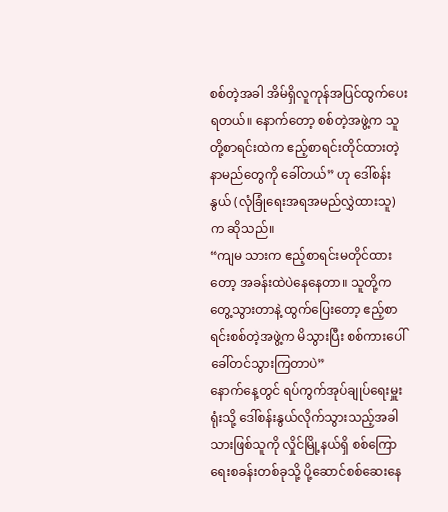စစ်တဲ့အခါ အိမ်ရှိလူကုန်အပြင်ထွက်ပေးရတယ်။ နောက်တော့ စစ်တဲ့အဖွဲ့က သူတို့စာရင်းထဲက ဧည့်စာရင်းတိုင်ထားတဲ့ နာမည်တွေကို ခေါ်တယ်” ဟု ဒေါ်စန်းနွယ် (လုံခြုံရေးအရအမည်လွှဲထားသူ) က ဆိုသည်။
“ကျမ သားက ဧည့်စာရင်းမတိုင်ထားတော့ အခန်းထဲပဲနေနေတာ။ သူတို့က တွေ့သွားတာနဲ့ ထွက်ပြေးတော့ ဧည့်စာရင်းစစ်တဲ့အဖွဲ့က မိသွားပြီး စစ်ကားပေါ်ခေါ်တင်သွားကြတာပဲ”
နောက်နေ့တွင် ရပ်ကွက်အုပ်ချုပ်ရေးမှူးရုံးသို့ ဒေါ်စန်းနွယ်လိုက်သွားသည့်အခါ သားဖြစ်သူကို လှိုင်မြို့နယ်ရှိ စစ်ကြောရေးစခန်းတစ်ခုသို့ ပို့ဆောင်စစ်ဆေးနေ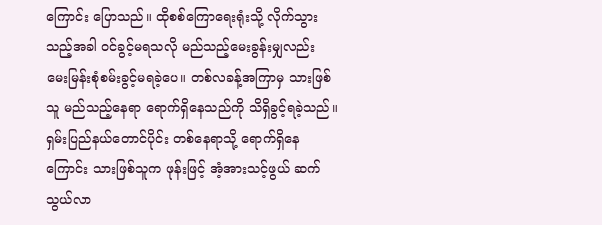ကြောင်း ပြောသည်။ ထိုစစ်ကြောရေးရုံးသို့ လိုက်သွားသည့်အခါ ဝင်ခွင့်မရသလို မည်သည့်မေးခွန်းမျှလည်း မေးမြန်းစုံစမ်းခွင့်မရခဲ့ပေ။ တစ်လခန့်အကြာမှ သားဖြစ်သူ မည်သည့်နေရာ ရောက်ရှိနေသည်ကို သိရှိခွင့်ရခဲ့သည်။ ရှမ်းပြည်နယ်တောင်ပိုင်း တစ်နေရာသို့ ရောက်ရှိနေကြောင်း သားဖြစ်သူက ဖုန်းဖြင့် အံ့အားသင့်ဖွယ် ဆက်သွယ်လာ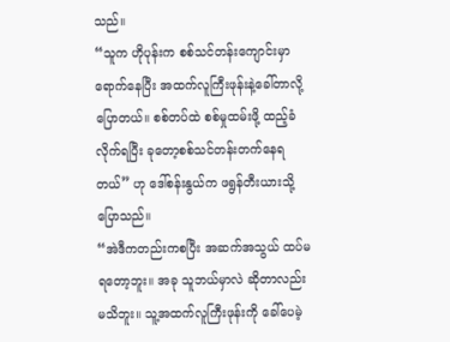သည်။
“သူက ဟိုပုန်းက စစ်သင်တန်းကျောင်းမှာရောက်နေပြီး အထက်လူကြီးဖုန်းနဲ့ခေါ်တာလို့ ပြောတယ်။ စစ်တပ်ထဲ စစ်မှုထမ်းဖို့ ထည့်ခံလိုက်ရပြီး ခုတော့စစ်သင်တန်းတက်နေရတယ်” ဟု ဒေါ်စန်းနွယ်က ဖရွန်တီးယားသို့ ပြောသည်။
“အဲဒီကတည်းကစပြီး အဆက်အသွယ် ထပ်မရတော့ဘူး။ အခု သူဘယ်မှာလဲ ဆိုတာလည်း မသိဘူး။ သူ့အထက်လူကြီးဖုန်းကို ခေါ်ပေမဲ့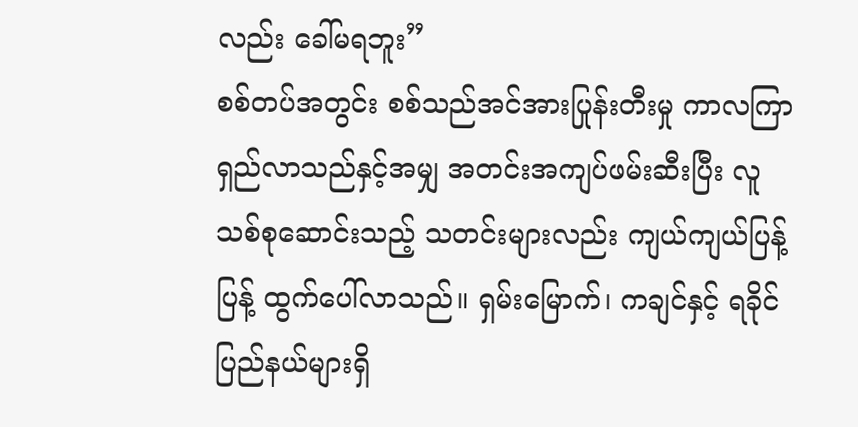လည်း ခေါ်မရဘူး”
စစ်တပ်အတွင်း စစ်သည်အင်အားပြုန်းတီးမှု ကာလကြာရှည်လာသည်နှင့်အမျှ အတင်းအကျပ်ဖမ်းဆီးပြီး လူသစ်စုဆောင်းသည့် သတင်းများလည်း ကျယ်ကျယ်ပြန့်ပြန့် ထွက်ပေါ်လာသည်။ ရှမ်းမြောက်၊ ကချင်နှင့် ရခိုင်ပြည်နယ်များရှိ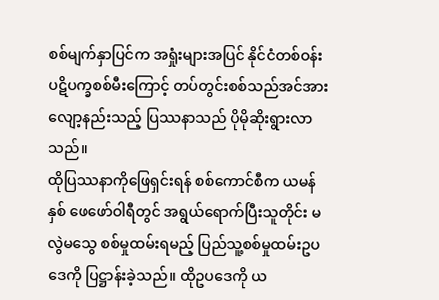စစ်မျက်နှာပြင်က အရှုံးများအပြင် နိုင်ငံတစ်ဝန်း ပဋိပက္ခစစ်မီးကြောင့် တပ်တွင်းစစ်သည်အင်အား လျော့နည်းသည့် ပြဿနာသည် ပိုမိုဆိုးရွားလာသည်။
ထိုပြဿနာကိုဖြေရှင်းရန် စစ်ကောင်စီက ယမန်နှစ် ဖေဖော်ဝါရီတွင် အရွယ်ရောက်ပြီးသူတိုင်း မလွဲမသွေ စစ်မှုထမ်းရမည့် ပြည်သူ့စစ်မှုထမ်းဥပဒေကို ပြဋ္ဌာန်းခဲ့သည်။ ထိုဥပဒေကို ယ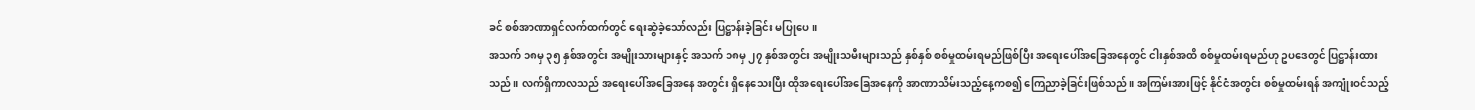ခင် စစ်အာဏာရှင်လက်ထက်တွင် ရေးဆွဲခဲ့သော်လည်း ပြဋ္ဌာန်းခဲ့ခြင်း မပြုပေ။
အသက် ၁၈မှ ၃၅ နှစ်အတွင်း အမျိုးသားများနှင့် အသက် ၁၈မှ ၂၇ နှစ်အတွင်း အမျိုးသမီးများသည် နှစ်နှစ် စစ်မှုထမ်းရမည်ဖြစ်ပြီး အရေးပေါ်အခြေအနေတွင် ငါးနှစ်အထိ စစ်မှုထမ်းရမည်ဟု ဥပဒေတွင် ပြဋ္ဌာန်းထားသည်။ လက်ရှိကာလသည် အရေးပေါ်အခြေအနေ အတွင်း ရှိနေသေးပြီး ထိုအရေးပေါ်အခြေအနေကို အာဏာသိမ်းသည့်နေ့ကစ၍ ကြေညာခဲ့ခြင်းဖြစ်သည်။ အကြမ်းအားဖြင့် နိုင်ငံအတွင်း စစ်မှုထမ်းရန် အကျုံးဝင်သည့်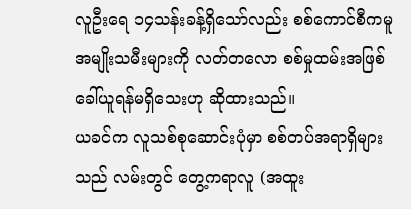လူဦးရေ ၁၄သန်းခန့်ရှိသော်လည်း စစ်ကောင်စီကမူ အမျိုးသမီးများကို လတ်တလော စစ်မှုထမ်းအဖြစ် ခေါ်ယူရန်မရှိသေးဟု ဆိုထားသည်။
ယခင်က လူသစ်စုဆောင်းပုံမှာ စစ်တပ်အရာရှိများသည် လမ်းတွင် တွေ့ကရာလူ (အထူး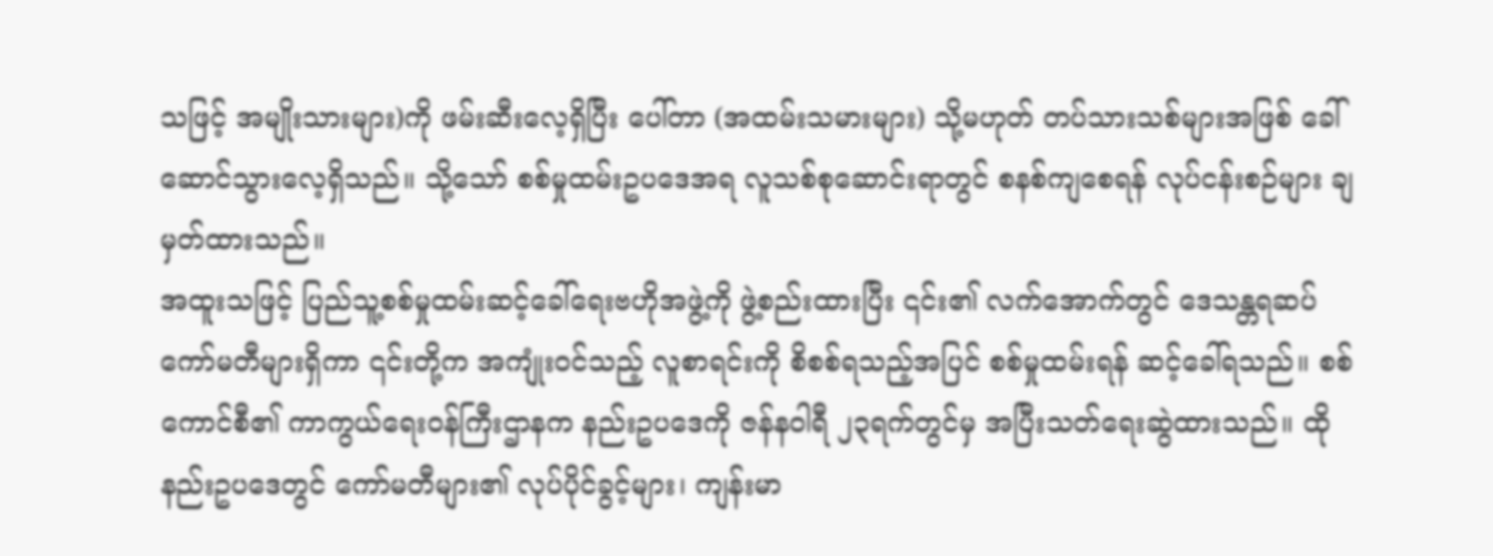သဖြင့် အမျိုးသားများ)ကို ဖမ်းဆီးလေ့ရှိပြီး ပေါ်တာ (အထမ်းသမားများ) သို့မဟုတ် တပ်သားသစ်များအဖြစ် ခေါ်ဆောင်သွားလေ့ရှိသည်။ သို့သော် စစ်မှုထမ်းဥပဒေအရ လူသစ်စုဆောင်းရာတွင် စနစ်ကျစေရန် လုပ်ငန်းစဉ်များ ချမှတ်ထားသည်။
အထူးသဖြင့် ပြည်သူ့စစ်မှုထမ်းဆင့်ခေါ်ရေးဗဟိုအဖွဲ့ကို ဖွဲ့စည်းထားပြီး ၎င်း၏ လက်အောက်တွင် ဒေသန္တရဆပ်ကော်မတီများရှိကာ ၎င်းတို့က အကျုံးဝင်သည့် လူစာရင်းကို စိစစ်ရသည့်အပြင် စစ်မှုထမ်းရန် ဆင့်ခေါ်ရသည်။ စစ်ကောင်စီ၏ ကာကွယ်ရေးဝန်ကြီးဌာနက နည်းဥပဒေကို ဇန်နဝါရီ ၂၃ရက်တွင်မှ အပြီးသတ်ရေးဆွဲထားသည်။ ထိုနည်းဥပဒေတွင် ကော်မတီများ၏ လုပ်ပိုင်ခွင့်များ၊ ကျန်းမာ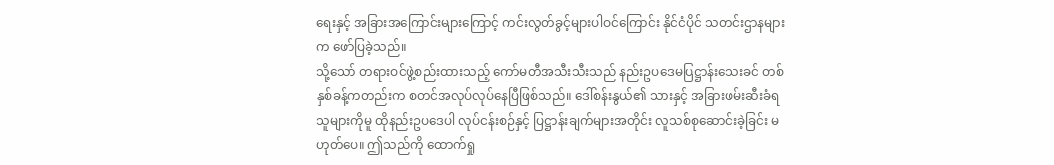ရေးနှင့် အခြားအကြောင်းများကြောင့် ကင်းလွတ်ခွင့်များပါဝင်ကြောင်း နိုင်ငံပိုင် သတင်းဌာနများက ဖော်ပြခဲ့သည်။
သို့သော် တရားဝင်ဖွဲ့စည်းထားသည့် ကော်မတီအသီးသီးသည် နည်းဥပဒေမပြဋ္ဌာန်းသေးခင် တစ်နှစ်ခန့်ကတည်းက စတင်အလုပ်လုပ်နေပြီဖြစ်သည်။ ဒေါ်စန်းနွယ်၏ သားနှင့် အခြားဖမ်းဆီးခံရသူများကိုမူ ထိုနည်းဥပဒေပါ လုပ်ငန်းစဉ်နှင့် ပြဋ္ဌာန်းချက်များအတိုင်း လူသစ်စုဆောင်းခဲ့ခြင်း မဟုတ်ပေ။ ဤသည်ကို ထောက်ရှု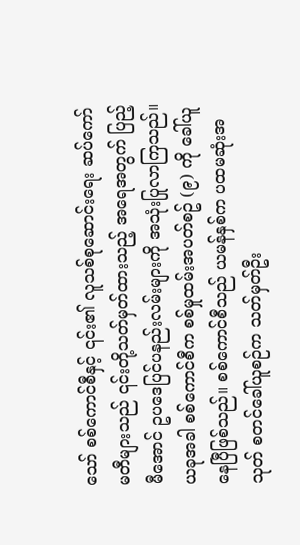သော် စစ်ကောင်စီနှင့် ၎င်း၏ လူသစ်စုဆောင်းရေး ဆပ်ကော်မတီများသည် ၎င်းတို့သတ်မှတ်ထားသည့် အရေအတွက် ပြည့်မီအောင် ဥပဒေပြင်ပနည်းလမ်းများကို အသုံးပြုလာကြသည်။
ယခုအခါ စစ်ကောင်စီက စစ်မှုထမ်းအပတ်စဥ် (၉) ကို ခေါ်ယူနေပြီဖြစ်သည်။ စစ်ကောင်စီသည် ယမန်နှစ်က ပထမဆုံးအသုတ် စတင်ခေါ်ယူစဉ်က သတ်မှတ်ဦး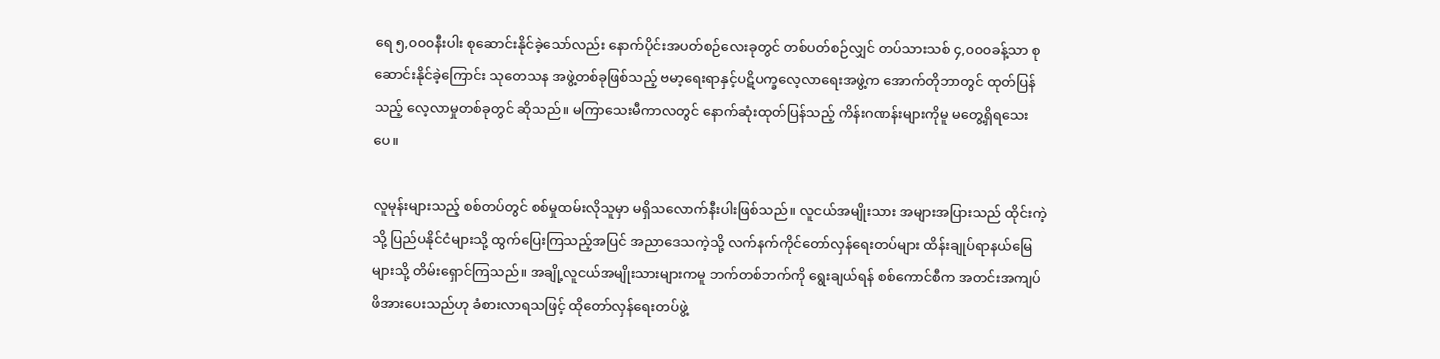ရေ ၅,၀၀၀နီးပါး စုဆောင်းနိုင်ခဲ့သော်လည်း နောက်ပိုင်းအပတ်စဉ်လေးခုတွင် တစ်ပတ်စဉ်လျှင် တပ်သားသစ် ၄,၀၀၀ခန့်သာ စုဆောင်းနိုင်ခဲ့ကြောင်း သုတေသန အဖွဲ့တစ်ခုဖြစ်သည့် ဗမာ့ရေးရာနှင့်ပဋိပက္ခလေ့လာရေးအဖွဲ့က အောက်တိုဘာတွင် ထုတ်ပြန်သည့် လေ့လာမှုတစ်ခုတွင် ဆိုသည်။ မကြာသေးမီကာလတွင် နောက်ဆုံးထုတ်ပြန်သည့် ကိန်းဂဏန်းများကိုမူ မတွေ့ရှိရသေးပေ။

လူမုန်းများသည့် စစ်တပ်တွင် စစ်မှုထမ်းလိုသူမှာ မရှိသလောက်နီးပါးဖြစ်သည်။ လူငယ်အမျိုးသား အများအပြားသည် ထိုင်းကဲ့သို့ ပြည်ပနိုင်ငံများသို့ ထွက်ပြေးကြသည့်အပြင် အညာဒေသကဲ့သို့ လက်နက်ကိုင်တော်လှန်ရေးတပ်များ ထိန်းချုပ်ရာနယ်မြေများသို့ တိမ်းရှောင်ကြသည်။ အချို့လူငယ်အမျိုးသားများကမူ ဘက်တစ်ဘက်ကို ရွေးချယ်ရန် စစ်ကောင်စီက အတင်းအကျပ် ဖိအားပေးသည်ဟု ခံစားလာရသဖြင့် ထိုတော်လှန်ရေးတပ်ဖွဲ့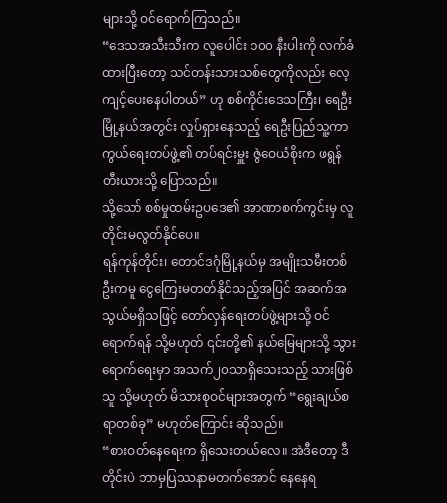များသို့ ဝင်ရောက်ကြသည်။
“ဒေသအသီးသီးက လူပေါင်း ၁၀၀ နီးပါးကို လက်ခံထားပြီးတော့ သင်တန်းသားသစ်တွေကိုလည်း လေ့ကျင့်ပေးနေပါတယ်” ဟု စစ်ကိုင်းဒေသကြီး၊ ရေဦးမြို့နယ်အတွင်း လှုပ်ရှားနေသည့် ရေဦးပြည်သူ့ကာကွယ်ရေးတပ်ဖွဲ့၏ တပ်ရင်းမှူး ဇွဲဝေယံစိုးက ဖရွန်တီးယားသို့ ပြောသည်။
သို့သော် စစ်မှုထမ်းဥပဒေ၏ အာဏာစက်ကွင်းမှ လူတိုင်းမလွတ်နိုင်ပေ။
ရန်ကုန်တိုင်း၊ တောင်ဒဂုံမြို့နယ်မှ အမျိုးသမီးတစ်ဦးကမူ ငွေကြေးမတတ်နိုင်သည့်အပြင် အဆက်အသွယ်မရှိသဖြင့် တော်လှန်ရေးတပ်ဖွဲ့များသို့ ဝင်ရောက်ရန် သို့မဟုတ် ၎င်းတို့၏ နယ်မြေများသို့ သွားရောက်ရေးမှာ အသက်၂၀သာရှိသေးသည့် သားဖြစ်သူ သို့မဟုတ် မိသားစုဝင်များအတွက် “ရွေးချယ်စရာတစ်ခု” မဟုတ်ကြောင်း ဆိုသည်။
“စားဝတ်နေရေးက ရှိသေးတယ်လေ။ အဲဒီတော့ ဒီတိုင်းပဲ ဘာမှပြဿနာမတက်အောင် နေနေရ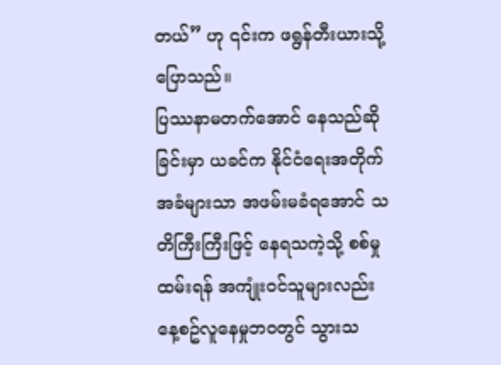တယ်” ဟု ၎င်းက ဖရွန်တီးယားသို့ ပြောသည်။
ပြဿနာမတက်အောင် နေသည်ဆိုခြင်းမှာ ယခင်က နိုင်ငံရေးအတိုက်အခံများသာ အဖမ်းမခံရအောင် သတိကြီးကြီးဖြင့် နေရသကဲ့သို့ စစ်မှုထမ်းရန် အကျုံးဝင်သူများလည်း နေ့စဥ်လူနေမှုဘဝတွင် သွားသ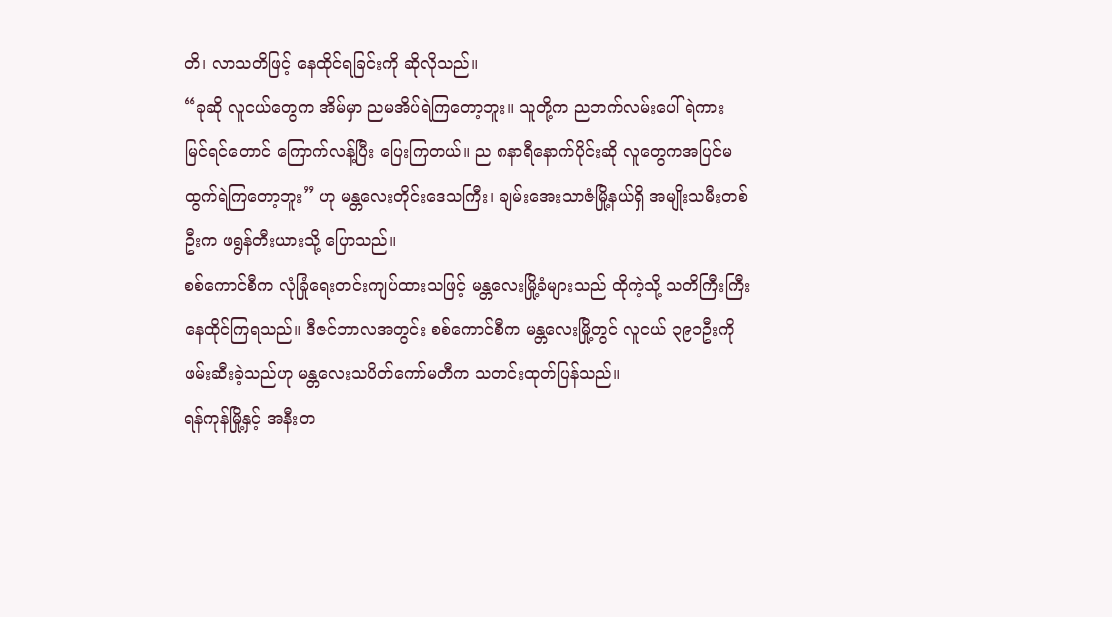တိ၊ လာသတိဖြင့် နေထိုင်ရခြင်းကို ဆိုလိုသည်။
“ခုဆို လူငယ်တွေက အိမ်မှာ ညမအိပ်ရဲကြတော့ဘူး။ သူတို့က ညဘက်လမ်းပေါ် ရဲကား မြင်ရင်တောင် ကြောက်လန့်ပြီး ပြေးကြတယ်။ ည ၈နာရီနောက်ပိုင်းဆို လူတွေကအပြင်မထွက်ရဲကြတော့ဘူး” ဟု မန္တလေးတိုင်းဒေသကြီး၊ ချမ်းအေးသာဇံမြို့နယ်ရှိ အမျိုးသမီးတစ်ဦးက ဖရွန်တီးယားသို့ ပြောသည်။
စစ်ကောင်စီက လုံခြုံရေးတင်းကျပ်ထားသဖြင့် မန္တလေးမြို့ခံများသည် ထိုကဲ့သို့ သတိကြီးကြီး နေထိုင်ကြရသည်။ ဒီဇင်ဘာလအတွင်း စစ်ကောင်စီက မန္တလေးမြို့တွင် လူငယ် ၃၉၁ဦးကို ဖမ်းဆီးခဲ့သည်ဟု မန္တလေးသပိတ်ကော်မတီက သတင်းထုတ်ပြန်သည်။
ရန်ကုန်မြို့နှင့် အနီးတ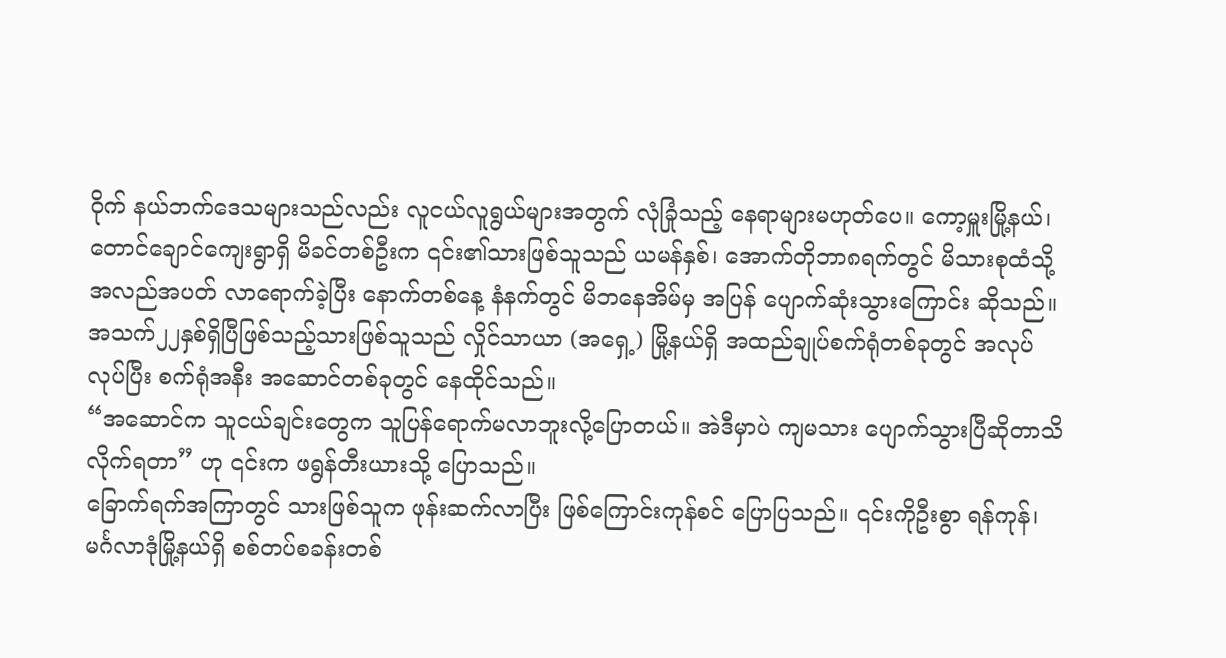ဝိုက် နယ်ဘက်ဒေသများသည်လည်း လူငယ်လူရွယ်များအတွက် လုံခြုံသည့် နေရာများမဟုတ်ပေ။ ကော့မှူးမြို့နယ်၊ တောင်ချောင်ကျေးရွာရှိ မိခင်တစ်ဦးက ၎င်း၏သားဖြစ်သူသည် ယမန်နှစ်၊ အောက်တိုဘာ၈ရက်တွင် မိသားစုထံသို့ အလည်အပတ် လာရောက်ခဲ့ပြီး နောက်တစ်နေ့ နံနက်တွင် မိဘနေအိမ်မှ အပြန် ပျောက်ဆုံးသွားကြောင်း ဆိုသည်။
အသက်၂၂နှစ်ရှိပြီဖြစ်သည့်သားဖြစ်သူသည် လှိုင်သာယာ (အရှေ့) မြို့နယ်ရှိ အထည်ချုပ်စက်ရုံတစ်ခုတွင် အလုပ်လုပ်ပြီး စက်ရုံအနီး အဆောင်တစ်ခုတွင် နေထိုင်သည်။
“အဆောင်က သူငယ်ချင်းတွေက သူပြန်ရောက်မလာဘူးလို့ပြောတယ်။ အဲဒီမှာပဲ ကျမသား ပျောက်သွားပြီဆိုတာသိလိုက်ရတာ” ဟု ၎င်းက ဖရွန်တီးယားသို့ ပြောသည်။
ခြောက်ရက်အကြာတွင် သားဖြစ်သူက ဖုန်းဆက်လာပြီး ဖြစ်ကြောင်းကုန်စင် ပြောပြသည်။ ၎င်းကိုဦးစွာ ရန်ကုန်၊ မင်္ဂလာဒုံမြို့နယ်ရှိ စစ်တပ်စခန်းတစ်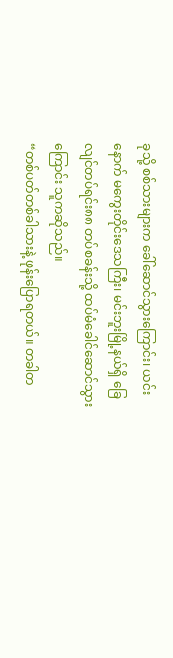ခုသို့ စစ်သားများက ခေါ်ဆောင်သွားကြောင်း၊ ယင်းနောက် မကွေးတိုင်းဒေသကြီး၊ မင်းဘူးမြို့နယ်ရှိ ခြေလျင်တပ်ရင်း၈၈ တပ်စခန်းသို့ ထပ်မံခေါင်ဆောင်သွားကြောင်း သူကဆိုသည်။
“တစ်ပတ်တစ်ခါသားနဲ့ ဖုန်းပြောရတယ်။ တခါတ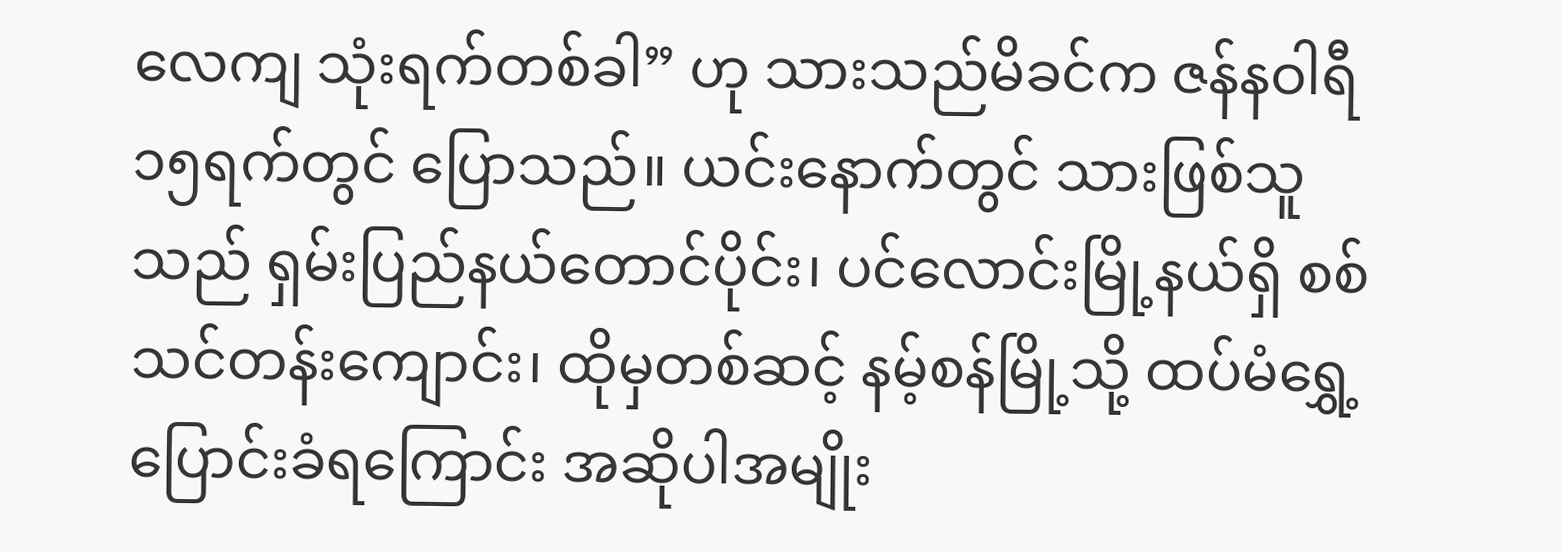လေကျ သုံးရက်တစ်ခါ” ဟု သားသည်မိခင်က ဇန်နဝါရီ၁၅ရက်တွင် ပြောသည်။ ယင်းနောက်တွင် သားဖြစ်သူသည် ရှမ်းပြည်နယ်တောင်ပိုင်း၊ ပင်လောင်းမြို့နယ်ရှိ စစ်သင်တန်းကျောင်း၊ ထိုမှတစ်ဆင့် နမ့်စန်မြို့သို့ ထပ်မံရွှေ့ပြောင်းခံရကြောင်း အဆိုပါအမျိုး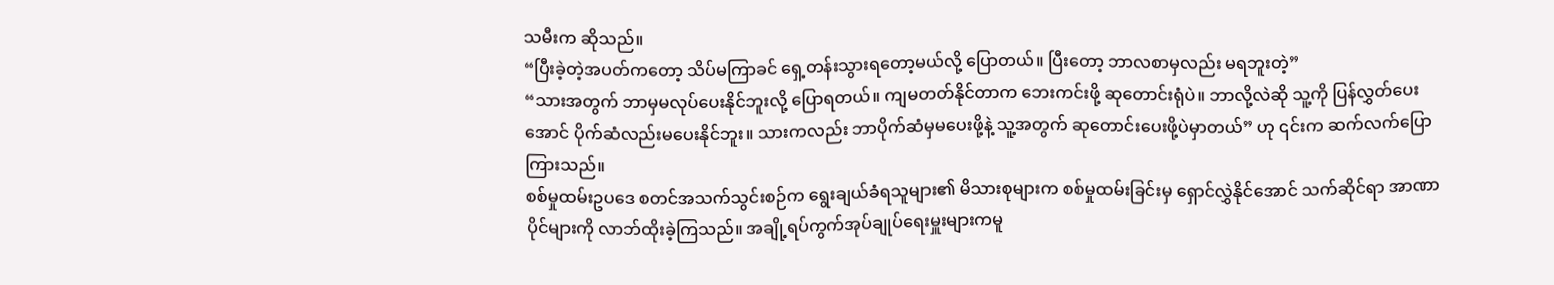သမီးက ဆိုသည်။
“ပြီးခဲ့တဲ့အပတ်ကတော့ သိပ်မကြာခင် ရှေ့တန်းသွားရတော့မယ်လို့ ပြောတယ်။ ပြီးတော့ ဘာလစာမှလည်း မရဘူးတဲ့”
“သားအတွက် ဘာမှမလုပ်ပေးနိုင်ဘူးလို့ ပြောရတယ်။ ကျမတတ်နိုင်တာက ဘေးကင်းဖို့ ဆုတောင်းရုံပဲ။ ဘာလို့လဲဆို သူ့ကို ပြန်လွှတ်ပေးအောင် ပိုက်ဆံလည်းမပေးနိုင်ဘူး။ သားကလည်း ဘာပိုက်ဆံမှမပေးဖို့နဲ့ သူ့အတွက် ဆုတောင်းပေးဖို့ပဲမှာတယ်” ဟု ၎င်းက ဆက်လက်ပြောကြားသည်။
စစ်မှုထမ်းဥပဒေ စတင်အသက်သွင်းစဉ်က ရွေးချယ်ခံရသူများ၏ မိသားစုများက စစ်မှုထမ်းခြင်းမှ ရှောင်လွှဲနိုင်အောင် သက်ဆိုင်ရာ အာဏာပိုင်များကို လာဘ်ထိုးခဲ့ကြသည်။ အချို့ရပ်ကွက်အုပ်ချုပ်ရေးမှူးများကမူ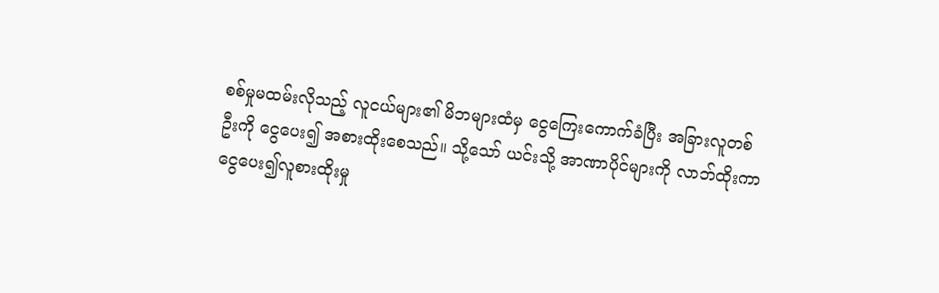စစ်မှုမထမ်းလိုသည့် လူငယ်များ၏ မိဘများထံမှ ငွေကြေးကောက်ခံပြီး အခြားလူတစ်ဦးကို ငွေပေး၍ အစားထိုးစေသည်။ သို့သော် ယင်းသို့ အာဏာပိုင်များကို လာဘ်ထိုးကာ ငွေပေး၍လူစားထိုးမှု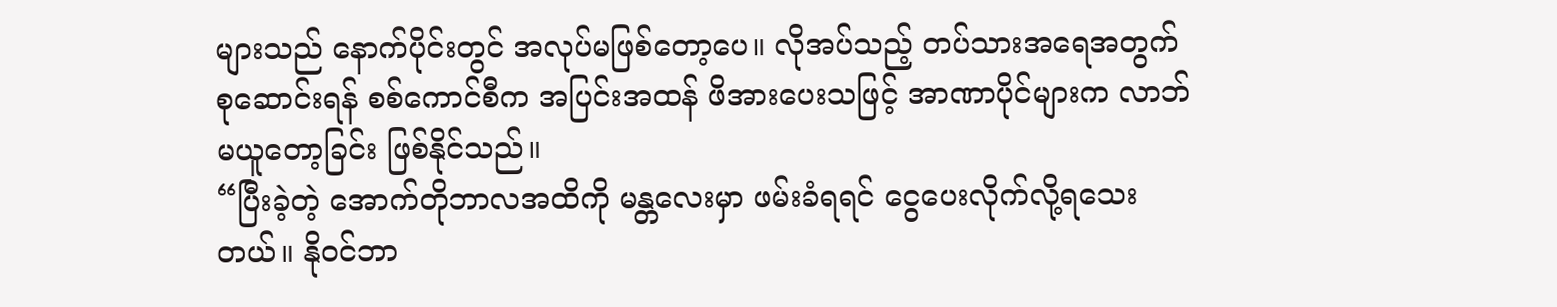များသည် နောက်ပိုင်းတွင် အလုပ်မဖြစ်တော့ပေ။ လိုအပ်သည့် တပ်သားအရေအတွက် စုဆောင်းရန် စစ်ကောင်စီက အပြင်းအထန် ဖိအားပေးသဖြင့် အာဏာပိုင်များက လာဘ်မယူတော့ခြင်း ဖြစ်နိုင်သည်။
“ပြီးခဲ့တဲ့ အောက်တိုဘာလအထိကို မန္တလေးမှာ ဖမ်းခံရရင် ငွေပေးလိုက်လို့ရသေးတယ်။ နိုဝင်ဘာ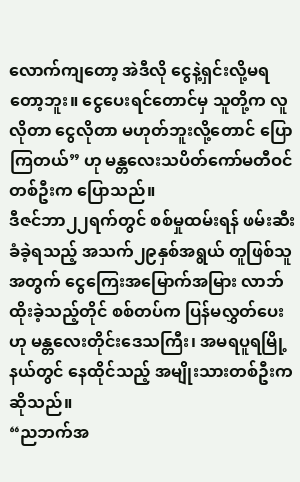လောက်ကျတော့ အဲဒီလို ငွေနဲ့ရှင်းလို့မရတော့ဘူး။ ငွေပေးရင်တောင်မှ သူတို့က လူလိုတာ ငွေလိုတာ မဟုတ်ဘူးလို့တောင် ပြောကြတယ်” ဟု မန္တလေးသပိတ်ကော်မတီဝင် တစ်ဦးက ပြောသည်။
ဒီဇင်ဘာ၂၂ရက်တွင် စစ်မှုထမ်းရန် ဖမ်းဆီးခံခဲ့ရသည့် အသက်၂၉နှစ်အရွယ် တူဖြစ်သူအတွက် ငွေကြေးအမြောက်အမြား လာဘ်ထိုးခဲ့သည့်တိုင် စစ်တပ်က ပြန်မလွှတ်ပေးဟု မန္တလေးတိုင်းဒေသကြီး၊ အမရပူရမြို့နယ်တွင် နေထိုင်သည့် အမျိုးသားတစ်ဦးက ဆိုသည်။
“ညဘက်အ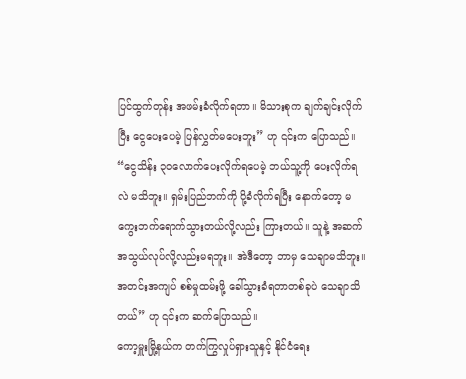ပြင်ထွက်တုန်း အဖမ်းခံလိုက်ရတာ။ မိသားစုက ချက်ချင်းလိုက်ပြီး ငွေပေးပေမဲ့ ပြန်လွှတ်မပေးဘူး” ဟု ၎င်းက ပြောသည်။
“ငွေသိန်း ၃၀လောက်ပေးလိုက်ရပေမဲ့ ဘယ်သူ့ကို ပေးလိုက်ရလဲ မသိဘူး။ ရှမ်းပြည်ဘက်ကို ပို့ခံလိုက်ရပြီး နောက်တော့ မကွေးဘက်ရောက်သွားတယ်လို့လည်း ကြားတယ်။ သူနဲ့ အဆက်အသွယ်လုပ်လို့လည်းမရဘူး။ အဲဒီတော့ ဘာမှ သေချာမသိဘူး။ အတင်းအကျပ် စစ်မှုထမ်းဖို့ ခေါ်သွားခံရတာတစ်ခုပဲ သေချာသိတယ်” ဟု ၎င်းက ဆက်ပြောသည်။
ကော့မှူးမြို့နယ်က တက်ကြွလှုပ်ရှားသူနှင့် နိုင်ငံရေး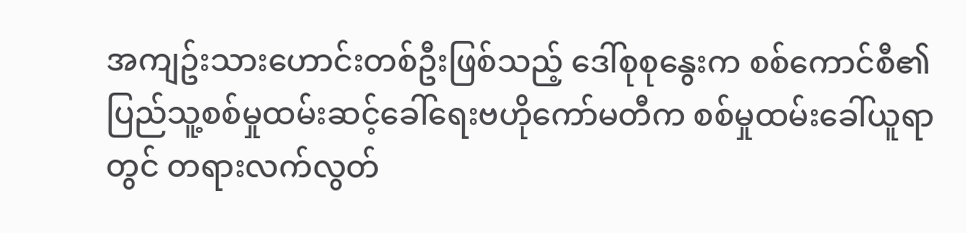အကျဥ်းသားဟောင်းတစ်ဦးဖြစ်သည့် ဒေါ်စုစုနွေးက စစ်ကောင်စီ၏ ပြည်သူ့စစ်မှုထမ်းဆင့်ခေါ်ရေးဗဟိုကော်မတီက စစ်မှုထမ်းခေါ်ယူရာတွင် တရားလက်လွတ်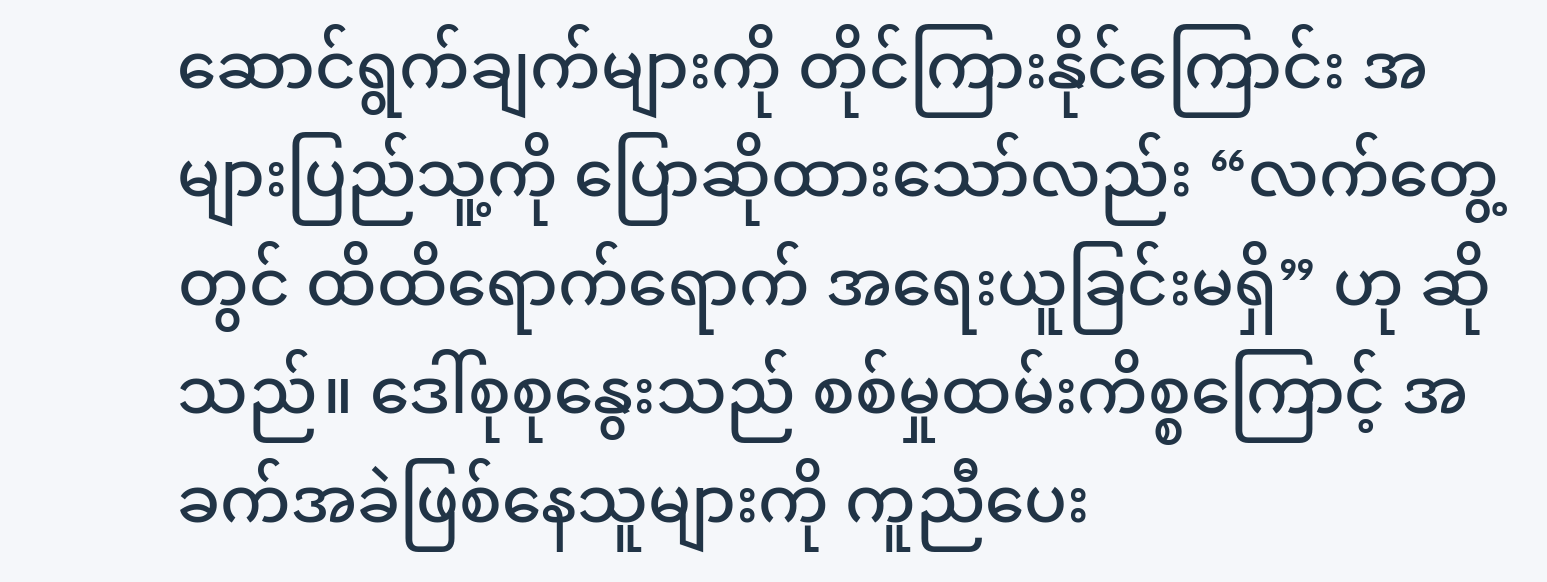ဆောင်ရွက်ချက်များကို တိုင်ကြားနိုင်ကြောင်း အများပြည်သူ့ကို ပြောဆိုထားသော်လည်း “လက်တွေ့တွင် ထိထိရောက်ရောက် အရေးယူခြင်းမရှိ” ဟု ဆိုသည်။ ဒေါ်စုစုနွေးသည် စစ်မှုထမ်းကိစ္စကြောင့် အခက်အခဲဖြစ်နေသူများကို ကူညီပေး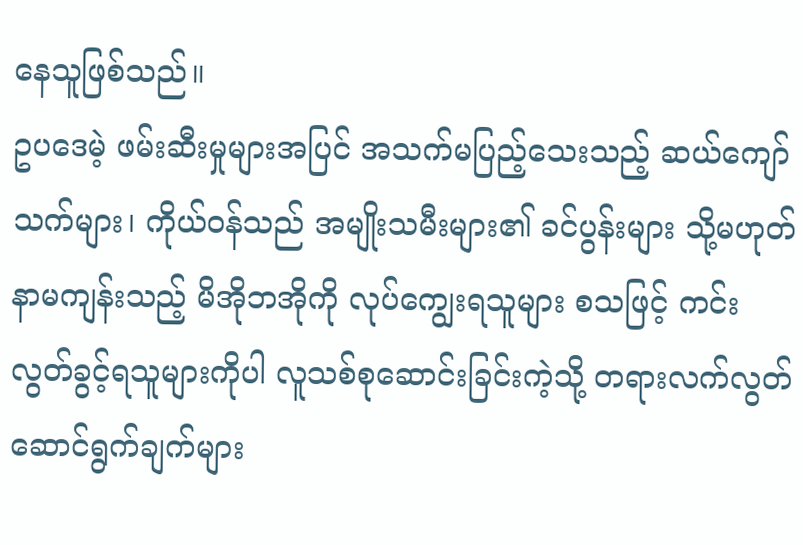နေသူဖြစ်သည်။
ဥပဒေမဲ့ ဖမ်းဆီးမှုများအပြင် အသက်မပြည့်သေးသည့် ဆယ်ကျော်သက်များ၊ ကိုယ်ဝန်သည် အမျိုးသမီးများ၏ ခင်ပွန်းများ သို့မဟုတ် နာမကျန်းသည့် မိအိုဘအိုကို လုပ်ကျွေးရသူများ စသဖြင့် ကင်းလွတ်ခွင့်ရသူများကိုပါ လူသစ်စုဆောင်းခြင်းကဲ့သို့ တရားလက်လွတ် ဆောင်ရွက်ချက်များ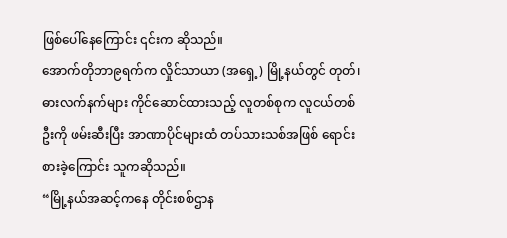ဖြစ်ပေါ်နေကြောင်း ၎င်းက ဆိုသည်။
အောက်တိုဘာ၉ရက်က လှိုင်သာယာ (အရှေ့) မြို့နယ်တွင် တုတ်၊ ဓားလက်နက်များ ကိုင်ဆောင်ထားသည့် လူတစ်စုက လူငယ်တစ်ဦးကို ဖမ်းဆီးပြီး အာဏာပိုင်များထံ တပ်သားသစ်အဖြစ် ရောင်းစားခဲ့ကြောင်း သူကဆိုသည်။
“မြို့နယ်အဆင့်ကနေ တိုင်းစစ်ဌာန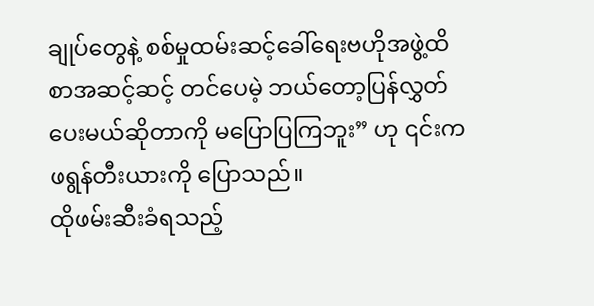ချုပ်တွေနဲ့ စစ်မှုထမ်းဆင့်ခေါ်ရေးဗဟိုအဖွဲ့ထိ စာအဆင့်ဆင့် တင်ပေမဲ့ ဘယ်တော့ပြန်လွှတ်ပေးမယ်ဆိုတာကို မပြောပြကြဘူး” ဟု ၎င်းက ဖရွန်တီးယားကို ပြောသည်။
ထိုဖမ်းဆီးခံရသည့်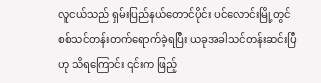လူငယ်သည် ရှမ်းပြည်နယ်တောင်ပိုင်း ပင်လောင်းမြို့တွင် စစ်သင်တန်းတက်ရောက်ခဲ့ရပြီး ယခုအခါသင်တန်းဆင်းပြီဟု သိရကြောင်း ၎င်းက ဖြည့်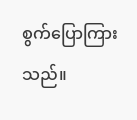စွက်ပြောကြားသည်။